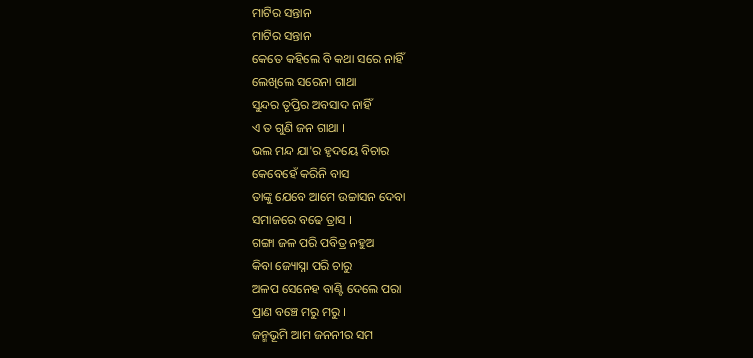ମାଟିର ସନ୍ତାନ
ମାଟିର ସନ୍ତାନ
କେତେ କହିଲେ ବି କଥା ସରେ ନାହିଁ
ଲେଖିଲେ ସରେନା ଗାଥା
ସୁନ୍ଦର ତୃପ୍ତିର ଅବସାଦ ନାହିଁ
ଏ ତ ଗୁଣି ଜନ ଗାଥା ।
ଭଲ ମନ୍ଦ ଯା'ର ହୃଦୟେ ବିଚାର
କେବେହେଁ କରିନି ବାସ
ତାଙ୍କୁ ଯେବେ ଆମେ ଉଚ୍ଚାସନ ଦେବା
ସମାଜରେ ବଢେ ତ୍ରାସ ।
ଗଙ୍ଗା ଜଳ ପରି ପବିତ୍ର ନହୁଅ
କିବା ଜ୍ୟୋସ୍ନା ପରି ଚାରୁ
ଅଳପ ସେନେହ ବାଣ୍ଟି ଦେଲେ ପରା
ପ୍ରାଣ ବଞ୍ଚେ ମରୁ ମରୁ ।
ଜନ୍ମଭୂମି ଆମ ଜନନୀର ସମ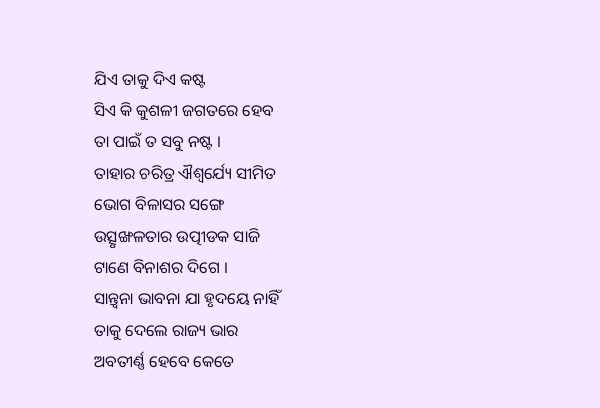ଯିଏ ତାକୁ ଦିଏ କଷ୍ଟ
ସିଏ କି କୁଶଳୀ ଜଗତରେ ହେବ
ତା ପାଇଁ ତ ସବୁ ନଷ୍ଟ ।
ତାହାର ଚରିତ୍ର ଐଶ୍ଵର୍ଯ୍ୟେ ସୀମିତ
ଭୋଗ ବିଳାସର ସଙ୍ଗେ
ଉତ୍ସୃଙ୍ଖଳତାର ଉତ୍ପୀଡକ ସାଜି
ଟାଣେ ବିନାଶର ଦିଗେ ।
ସାନ୍ତ୍ଵନା ଭାବନା ଯା ହୃଦୟେ ନାହିଁ
ତାକୁ ଦେଲେ ରାଜ୍ୟ ଭାର
ଅବତୀର୍ଣ୍ଣ ହେବେ କେତେ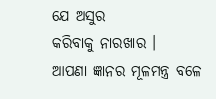ଯେ ଅସୁର
କରିବାକୁ ନାରଖାର ।
ଆପଣା ଜ୍ଞାନର ମୂଳମନ୍ତ୍ର ବଳେ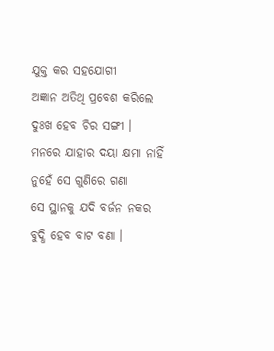ଯୁକ୍ତ କର ସହଯୋଗୀ
ଅଜ୍ଞାନ ଅତିଥି ପ୍ରବେଶ କରିଲେ
ଦୁଃଖ ହେବ ଚିର ସଙ୍ଗୀ ।
ମନରେ ଯାହାର ଦୟା କ୍ଷମା ନାହିଁ
ନୁହେଁ ସେ ଗୁଣିରେ ଗଣା
ସେ ସ୍ଥାନକୁ ଯଦି ବର୍ଜନ ନକର
ବୁଦ୍ଧି ହେବ ବାଟ ବଣା ।